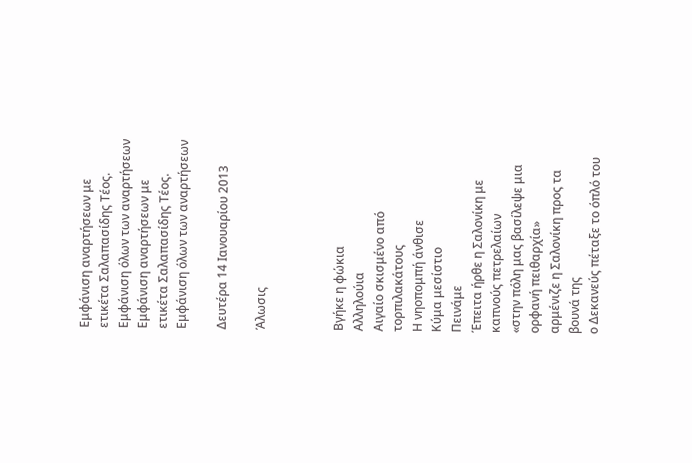Εμφάνιση αναρτήσεων με ετικέτα Σαλαπασίδης Τέος. Εμφάνιση όλων των αναρτήσεων
Εμφάνιση αναρτήσεων με ετικέτα Σαλαπασίδης Τέος. Εμφάνιση όλων των αναρτήσεων

Δευτέρα 14 Ιανουαρίου 2013

Άλωσις



Βγήκε η φώκια
Αλληλούια
Αιγαίο σκισμένο από τορπιλακάτους
Η νηοπομπή άνθισε
Κύμα μεσίστιο
Πεινάμε
Έπειτα ήρθε η Σαλονίκη με καπνούς πετρελαίων
«στην πόλη μας βασίλεψε μια ορφανή πειθαρχία»
αρμένιζε η Σαλονίκη προς τα βουνά της
ο Δεκανεύς πέταξε το όπλό του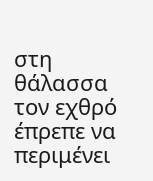στη θάλασσα
τον εχθρό έπρεπε να περιμένει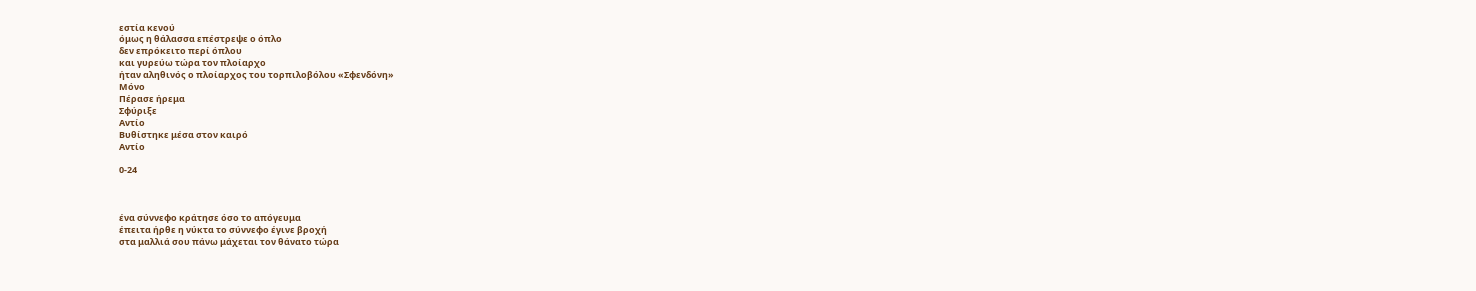εστία κενού
όμως η θάλασσα επέστρεψε ο όπλο
δεν επρόκειτο περί όπλου
και γυρεύω τώρα τον πλοίαρχο
ήταν αληθινός ο πλοίαρχος του τορπιλοβόλου «Σφενδόνη»
Μόνο
Πέρασε ήρεμα
Σφύριξε
Αντίο
Βυθίστηκε μέσα στον καιρό
Αντίο

0-24



ένα σύννεφο κράτησε όσο το απόγευμα
έπειτα ήρθε η νύκτα το σύννεφο έγινε βροχή
στα μαλλιά σου πάνω μάχεται τον θάνατο τώρα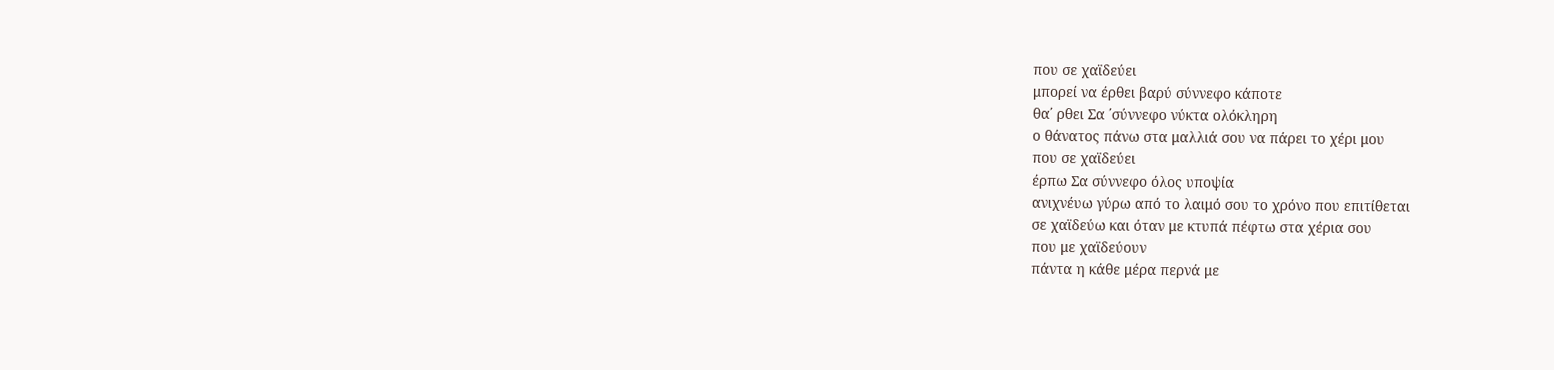που σε χαϊδεύει
μπορεί να έρθει βαρύ σύννεφο κάποτε
θα΄ ρθει Σα ΄σύννεφο νύκτα ολόκληρη
ο θάνατος πάνω στα μαλλιά σου να πάρει το χέρι μου
που σε χαϊδεύει
έρπω Σα σύννεφο όλος υποψία
ανιχνέυω γύρω από το λαιμό σου το χρόνο που επιτίθεται
σε χαϊδεύω και όταν με κτυπά πέφτω στα χέρια σου
που με χαϊδεύουν
πάντα η κάθε μέρα περνά με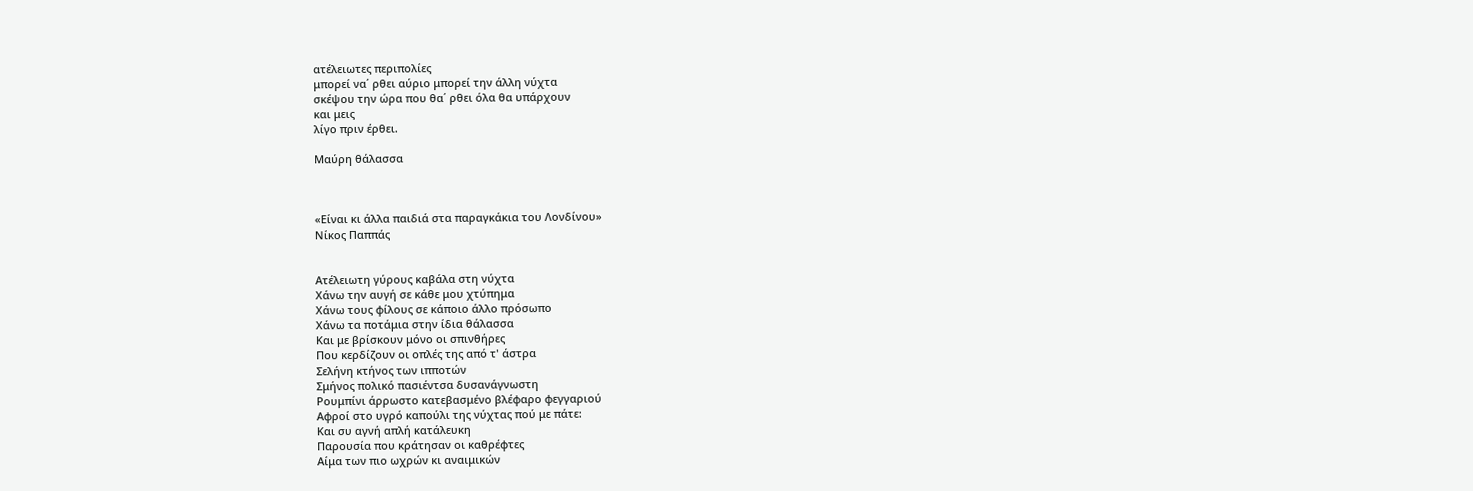ατέλειωτες περιπολίες
μπορεί να΄ ρθει αύριο μπορεί την άλλη νύχτα
σκέψου την ώρα που θα΄ ρθει όλα θα υπάρχουν
και μεις
λίγο πριν έρθει.

Μαύρη θάλασσα



«Είναι κι άλλα παιδιά στα παραγκάκια του Λονδίνου»
Νίκος Παππάς


Ατέλειωτη γύρους καβάλα στη νύχτα
Χάνω την αυγή σε κάθε μου χτύπημα
Χάνω τους φίλους σε κάποιο άλλο πρόσωπο
Χάνω τα ποτάμια στην ίδια θάλασσα
Και με βρίσκουν μόνο οι σπινθήρες
Που κερδίζουν οι οπλές της από τ' άστρα
Σελήνη κτήνος των ιπποτών
Σμήνος πολικό πασιέντσα δυσανάγνωστη
Ρουμπίνι άρρωστο κατεβασμένο βλέφαρο φεγγαριού
Αφροί στο υγρό καπούλι της νύχτας πού με πάτε:
Και συ αγνή απλή κατάλευκη
Παρουσία που κράτησαν οι καθρέφτες
Αίμα των πιο ωχρών κι αναιμικών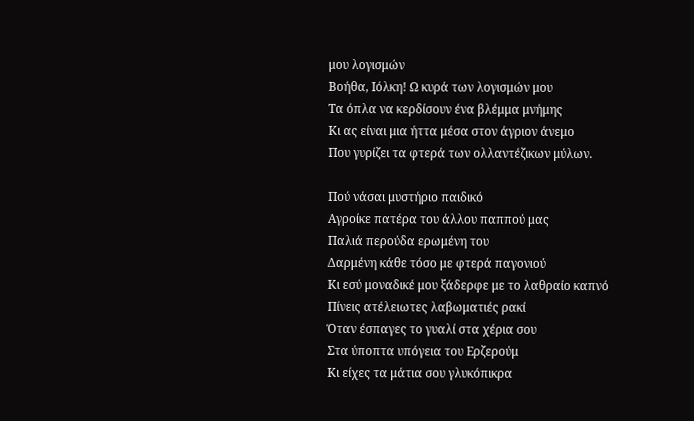μου λογισμών
Βοήθα, Ιόλκη! Ω κυρά των λογισμών μου
Τα όπλα να κερδίσουν ένα βλέμμα μνήμης
Κι ας είναι μια ήττα μέσα στον άγριον άνεμο
Που γυρίζει τα φτερά των ολλαντέζικων μύλων.

Πού νάσαι μυστήριο παιδικό
Αγροίκε πατέρα του άλλου παππού μας
Παλιά περούδα ερωμένη του
Δαρμένη κάθε τόσο με φτερά παγονιού
Κι εσύ μοναδικέ μου ξάδερφε με το λαθραίο καπνό
Πίνεις ατέλειωτες λαβωματιές ρακί
Όταν έσπαγες το γυαλί στα χέρια σου
Στα ύποπτα υπόγεια του Ερζερούμ
Κι είχες τα μάτια σου γλυκόπικρα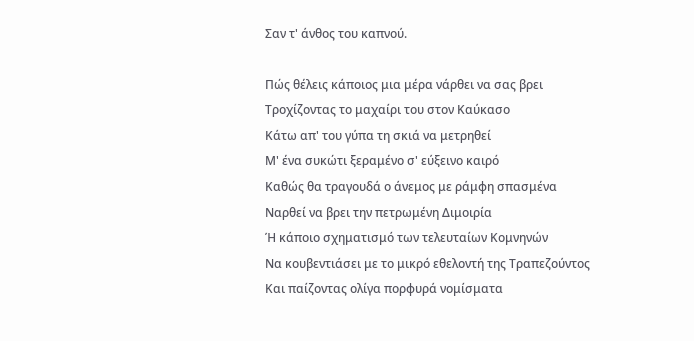Σαν τ' άνθος του καπνού.

Πώς θέλεις κάποιος μια μέρα νάρθει να σας βρει
Τροχίζοντας το μαχαίρι του στον Καύκασο
Κάτω απ' του γύπα τη σκιά να μετρηθεί
Μ' ένα συκώτι ξεραμένο σ' εύξεινο καιρό
Καθώς θα τραγουδά ο άνεμος με ράμφη σπασμένα
Ναρθεί να βρει την πετρωμένη Διμοιρία
Ή κάποιο σχηματισμό των τελευταίων Κομνηνών
Να κουβεντιάσει με το μικρό εθελοντή της Τραπεζούντος
Και παίζοντας ολίγα πορφυρά νομίσματα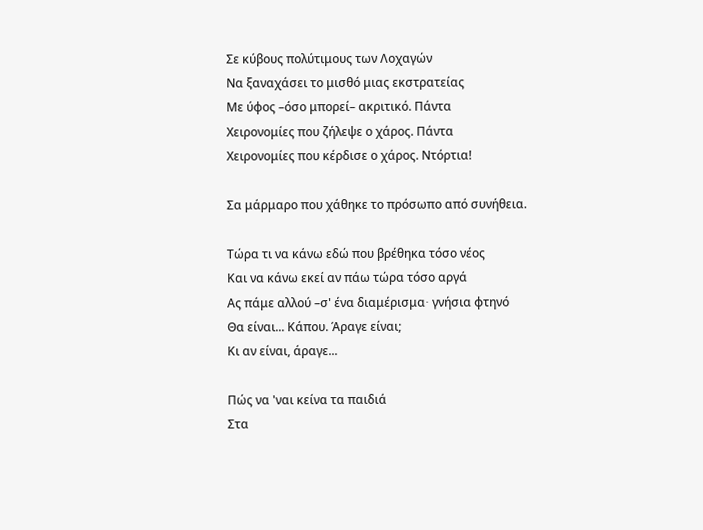Σε κύβους πολύτιμους των Λοχαγών
Να ξαναχάσει το μισθό μιας εκστρατείας
Με ύφος –όσο μπορεί– ακριτικό. Πάντα
Χειρονομίες που ζήλεψε ο χάρος. Πάντα
Χειρονομίες που κέρδισε ο χάρος. Ντόρτια!

Σα μάρμαρο που χάθηκε το πρόσωπο από συνήθεια.

Τώρα τι να κάνω εδώ που βρέθηκα τόσο νέος
Και να κάνω εκεί αν πάω τώρα τόσο αργά
Ας πάμε αλλού –σ' ένα διαμέρισμα∙ γνήσια φτηνό
Θα είναι... Κάπου. Άραγε είναι;
Κι αν είναι, άραγε...

Πώς να 'ναι κείνα τα παιδιά
Στα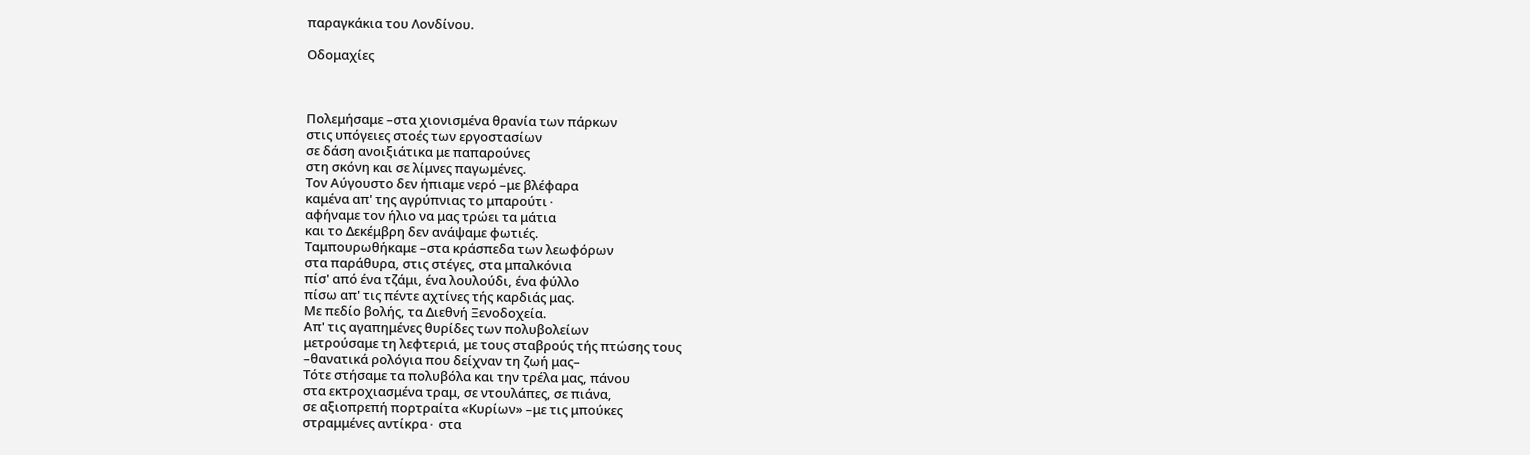παραγκάκια του Λονδίνου.

Οδομαχίες



Πολεμήσαμε –στα χιονισμένα θρανία των πάρκων
στις υπόγειες στοές των εργοστασίων
σε δάση ανοιξιάτικα με παπαρούνες
στη σκόνη και σε λίμνες παγωμένες.
Τον Αύγουστο δεν ήπιαμε νερό –με βλέφαρα
καμένα απ' της αγρύπνιας το μπαρούτι∙
αφήναμε τον ήλιο να μας τρώει τα μάτια
και το Δεκέμβρη δεν ανάψαμε φωτιές.
Ταμπουρωθήκαμε –στα κράσπεδα των λεωφόρων
στα παράθυρα, στις στέγες, στα μπαλκόνια
πίσ' από ένα τζάμι, ένα λουλούδι, ένα φύλλο
πίσω απ' τις πέντε αχτίνες τής καρδιάς μας.
Με πεδίο βολής, τα Διεθνή Ξενοδοχεία.
Απ' τις αγαπημένες θυρίδες των πολυβολείων
μετρούσαμε τη λεφτεριά, με τους σταβρούς τής πτώσης τους
–θανατικά ρολόγια που δείχναν τη ζωή μας–
Τότε στήσαμε τα πολυβόλα και την τρέλα μας, πάνου
στα εκτροχιασμένα τραμ, σε ντουλάπες, σε πιάνα,
σε αξιοπρεπή πορτραίτα «Κυρίων» –με τις μπούκες
στραμμένες αντίκρα∙ στα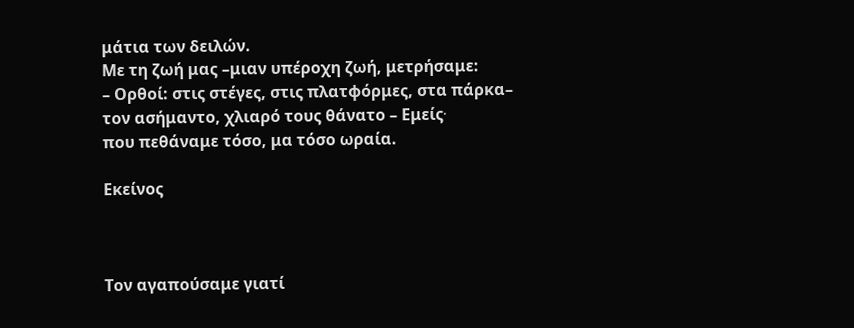μάτια των δειλών.
Με τη ζωή μας –μιαν υπέροχη ζωή, μετρήσαμε:
– Ορθοί: στις στέγες, στις πλατφόρμες, στα πάρκα–
τον ασήμαντο, χλιαρό τους θάνατο – Εμείς∙
που πεθάναμε τόσο, μα τόσο ωραία.

Εκείνος



Τον αγαπούσαμε γιατί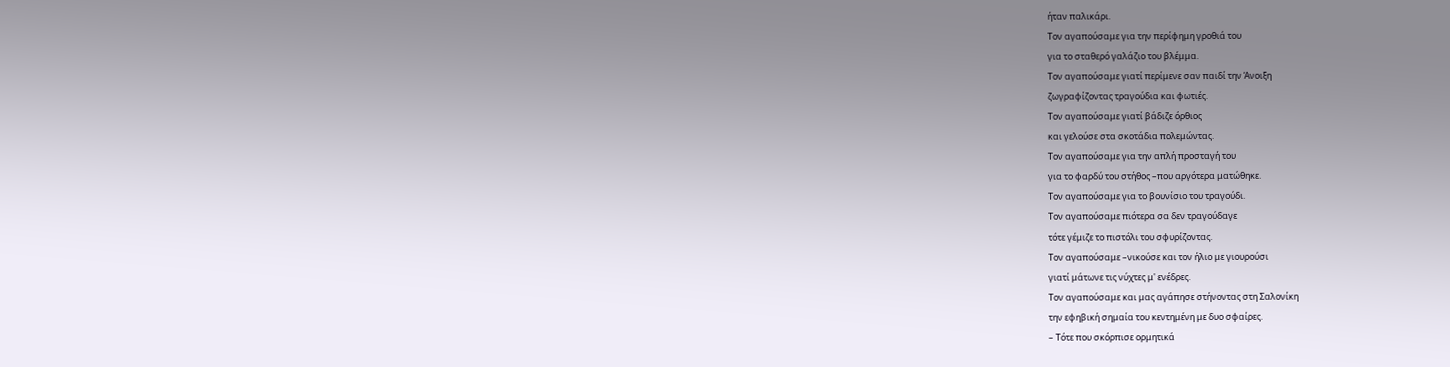ήταν παλικάρι.
Τον αγαπούσαμε για την περίφημη γροθιά του
για το σταθερό γαλάζιο του βλέμμα.
Τον αγαπούσαμε γιατί περίμενε σαν παιδί την Άνοιξη
ζωγραφίζοντας τραγούδια και φωτιές.
Τον αγαπούσαμε γιατί βάδιζε όρθιος
και γελούσε στα σκοτάδια πολεμώντας.
Τον αγαπούσαμε για την απλή προσταγή του
για το φαρδύ του στήθος –που αργότερα ματώθηκε.
Τον αγαπούσαμε για το βουνίσιο του τραγούδι.
Τον αγαπούσαμε πιότερα σα δεν τραγούδαγε
τότε γέμιζε το πιστόλι του σφυρίζοντας.
Τον αγαπούσαμε –νικούσε και τον ήλιο με γιουρούσι
γιατί μάτωνε τις νύχτες μ' ενέδρες.
Τον αγαπούσαμε και μας αγάπησε στήνοντας στη Σαλονίκη
την εφηβική σημαία του κεντημένη με δυο σφαίρες.
– Τότε που σκόρπισε ορμητικά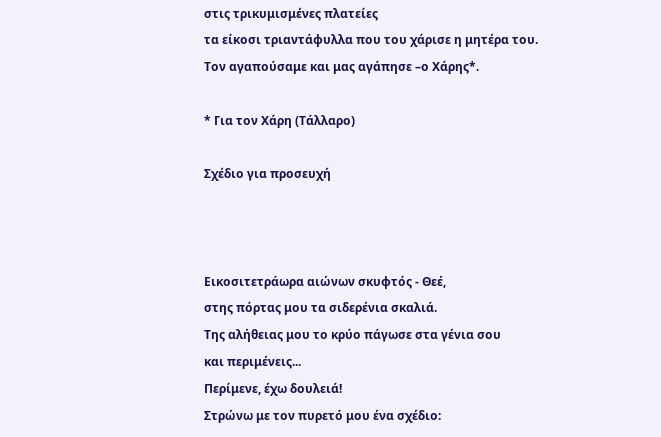στις τρικυμισμένες πλατείες
τα είκοσι τριαντάφυλλα που του χάρισε η μητέρα του.
Τον αγαπούσαμε και μας αγάπησε –ο Χάρης*.

* Για τον Χάρη (Τάλλαρο)

Σχέδιο για προσευχή



Εικοσιτετράωρα αιώνων σκυφτός - Θεέ,
στης πόρτας μου τα σιδερένια σκαλιά.
Της αλήθειας μου το κρύο πάγωσε στα γένια σου
και περιμένεις...
Περίμενε, έχω δουλειά!
Στρώνω με τον πυρετό μου ένα σχέδιο: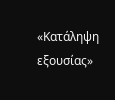«Κατάληψη εξουσίας»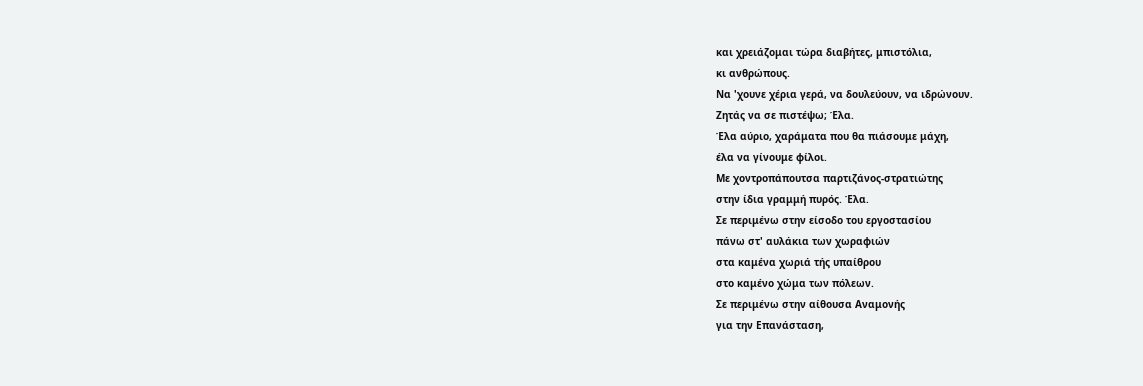και χρειάζομαι τώρα διαβήτες, μπιστόλια,
κι ανθρώπους.
Να 'χουνε χέρια γερά, να δουλεύουν, να ιδρώνουν.
Ζητάς να σε πιστέψω; Έλα.
Έλα αύριο, χαράματα που θα πιάσουμε μάχη,
έλα να γίνουμε φίλοι.
Με χοντροπάπουτσα παρτιζάνος-στρατιώτης
στην ίδια γραμμή πυρός. Έλα.
Σε περιμένω στην είσοδο του εργοστασίου
πάνω στ' αυλάκια των χωραφιών
στα καμένα χωριά τής υπαίθρου
στο καμένο χώμα των πόλεων.
Σε περιμένω στην αίθουσα Αναμονής
για την Επανάσταση,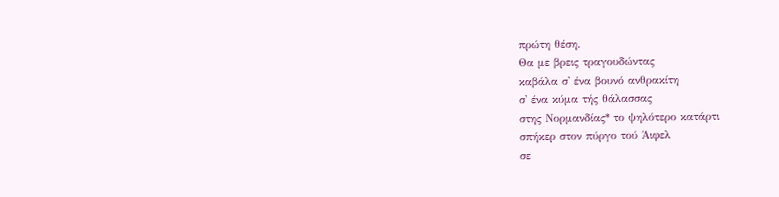πρώτη θέση.
Θα με βρεις τραγουδώντας
καβάλα σ' ένα βουνό ανθρακίτη
σ' ένα κύμα τής θάλασσας
στης Νορμανδίας* το ψηλότερο κατάρτι
σπήκερ στον πύργο τού Άιφελ
σε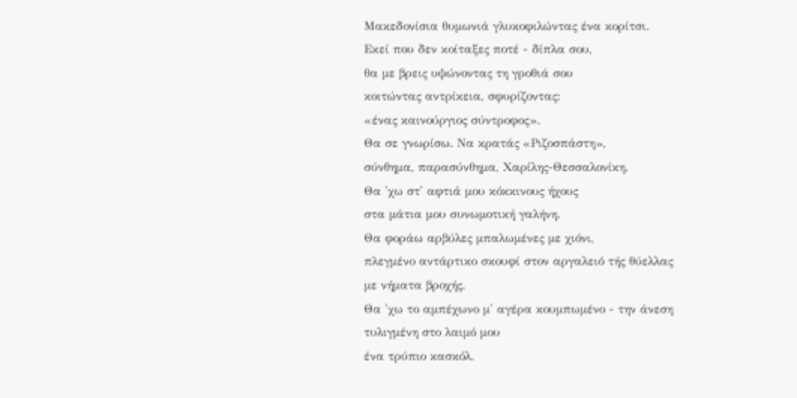Μακεδονίσια θυμωνιά γλυκοφιλώντας ένα κορίτσι.
Εκεί που δεν κοίταξες ποτέ - δίπλα σου,
θα με βρεις υψώνοντας τη γροθιά σου
κοιτώντας αντρίκεια, σφυρίζοντας:
«ένας καινούργιος σύντροφος».
Θα σε γνωρίσω. Να κρατάς «Ριζοσπάστη»,
σύνθημα, παρασύνθημα, Χαρίλης-Θεσσαλονίκη.
Θα 'χω στ' αφτιά μου κόκκινους ήχους
στα μάτια μου συνωμοτική γαλήνη.
Θα φοράω αρβύλες μπαλωμένες με χιόνι,
πλεγμένο αντάρτικο σκουφί στον αργαλειό τής θύελλας
με νήματα βροχής.
Θα 'χω το αμπέχωνο μ' αγέρα κουμπωμένο - την άνεση
τυλιγμένη στο λαιμό μου
ένα τρύπιο κασκόλ.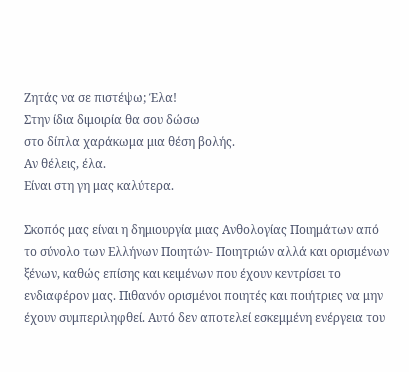Ζητάς να σε πιστέψω; Έλα!
Στην ίδια διμοιρία θα σου δώσω
στο δίπλα χαράκωμα μια θέση βολής.
Αν θέλεις, έλα.
Είναι στη γη μας καλύτερα.

Σκοπός μας είναι η δημιουργία μιας Ανθολογίας Ποιημάτων από το σύνολο των Ελλήνων Ποιητών- Ποιητριών αλλά και ορισμένων ξένων, καθώς επίσης και κειμένων που έχουν κεντρίσει το ενδιαφέρον μας. Πιθανόν ορισμένοι ποιητές και ποιήτριες να μην έχουν συμπεριληφθεί. Αυτό δεν αποτελεί εσκεμμένη ενέργεια του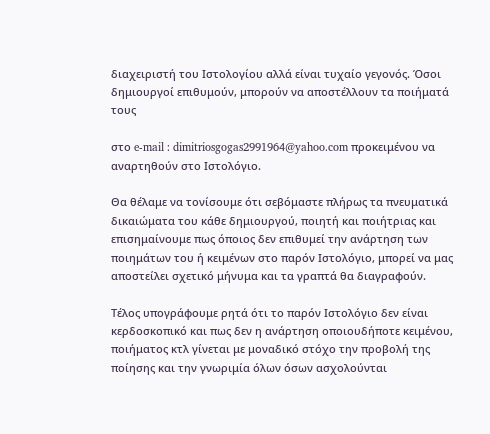διαχειριστή του Ιστολογίου αλλά είναι τυχαίο γεγονός. Όσοι δημιουργοί επιθυμούν, μπορούν να αποστέλλουν τα ποιήματά τους

στο e-mail : dimitriosgogas2991964@yahoo.com προκειμένου να αναρτηθούν στο Ιστολόγιο.

Θα θέλαμε να τονίσουμε ότι σεβόμαστε πλήρως τα πνευματικά δικαιώματα του κάθε δημιουργού, ποιητή και ποιήτριας και επισημαίνουμε πως όποιος δεν επιθυμεί την ανάρτηση των ποιημάτων του ή κειμένων στο παρόν Ιστολόγιο, μπορεί να μας αποστείλει σχετικό μήνυμα και τα γραπτά θα διαγραφούν.

Τέλος υπογράφουμε ρητά ότι το παρόν Ιστολόγιο δεν είναι κερδοσκοπικό και πως δεν η ανάρτηση οποιουδήποτε κειμένου, ποιήματος κτλ γίνεται με μοναδικό στόχο την προβολή της ποίησης και την γνωριμία όλων όσων ασχολούνται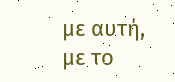με αυτή, με το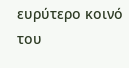ευρύτερο κοινό του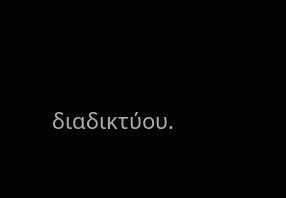διαδικτύου.